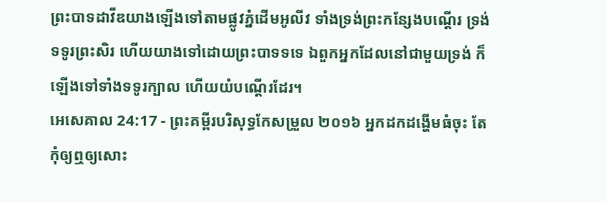ព្រះបាទដាវីឌយាងឡើងទៅតាមផ្លូវភ្នំដើមអូលីវ ទាំងទ្រង់ព្រះកន្សែងបណ្តើរ ទ្រង់ទទូរព្រះសិរ ហើយយាងទៅដោយព្រះបាទទទេ ឯពួកអ្នកដែលនៅជាមួយទ្រង់ ក៏ឡើងទៅទាំងទទូរក្បាល ហើយយំបណ្តើរដែរ។
អេសេគាល 24:17 - ព្រះគម្ពីរបរិសុទ្ធកែសម្រួល ២០១៦ អ្នកដកដង្ហើមធំចុះ តែកុំឲ្យឮឲ្យសោះ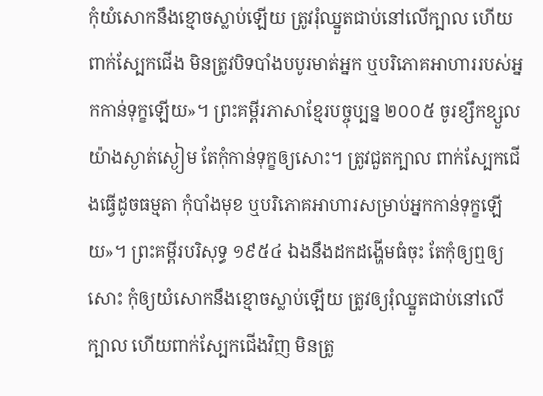កុំយំសោកនឹងខ្មោចស្លាប់ឡើយ ត្រូវរុំឈ្នួតជាប់នៅលើក្បាល ហើយពាក់ស្បែកជើង មិនត្រូវបិទបាំងបបូរមាត់អ្នក ឬបរិភោគអាហាររបស់អ្នកកាន់ទុក្ខឡើយ»។ ព្រះគម្ពីរភាសាខ្មែរបច្ចុប្បន្ន ២០០៥ ចូរខ្សឹកខ្សួលយ៉ាងស្ងាត់ស្ងៀម តែកុំកាន់ទុក្ខឲ្យសោះ។ ត្រូវជួតក្បាល ពាក់ស្បែកជើងធ្វើដូចធម្មតា កុំបាំងមុខ ឬបរិភោគអាហារសម្រាប់អ្នកកាន់ទុក្ខឡើយ»។ ព្រះគម្ពីរបរិសុទ្ធ ១៩៥៤ ឯងនឹងដកដង្ហើមធំចុះ តែកុំឲ្យឮឲ្យសោះ កុំឲ្យយំសោកនឹងខ្មោចស្លាប់ឡើយ ត្រូវឲ្យរុំឈ្នួតជាប់នៅលើក្បាល ហើយពាក់ស្បែកជើងវិញ មិនត្រូ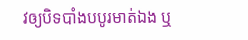វឲ្យបិទបាំងបបូរមាត់ឯង ឬ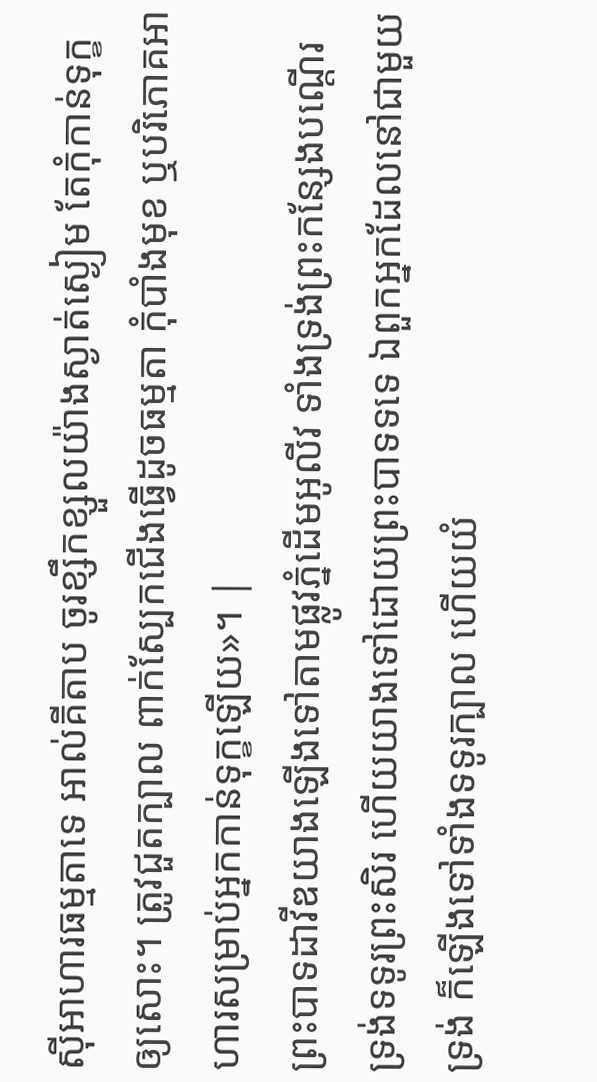ស៊ីអាហារធម្មតាទេ អាល់គីតាប ចូរខ្សឹកខ្សួលយ៉ាងស្ងាត់ស្ងៀម តែកុំកាន់ទុក្ខឲ្យសោះ។ ត្រូវជួតក្បាល ពាក់ស្បែកជើងធ្វើដូចធម្មតា កុំបាំងមុខ ឬបរិភោគអាហារសម្រាប់អ្នកកាន់ទុក្ខឡើយ»។ |
ព្រះបាទដាវីឌយាងឡើងទៅតាមផ្លូវភ្នំដើមអូលីវ ទាំងទ្រង់ព្រះកន្សែងបណ្តើរ ទ្រង់ទទូរព្រះសិរ ហើយយាងទៅដោយព្រះបាទទទេ ឯពួកអ្នកដែលនៅជាមួយទ្រង់ ក៏ឡើងទៅទាំងទទូរក្បាល ហើយយំ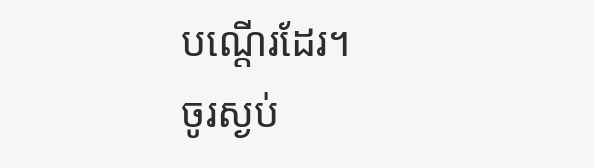បណ្តើរដែរ។
ចូរស្ងប់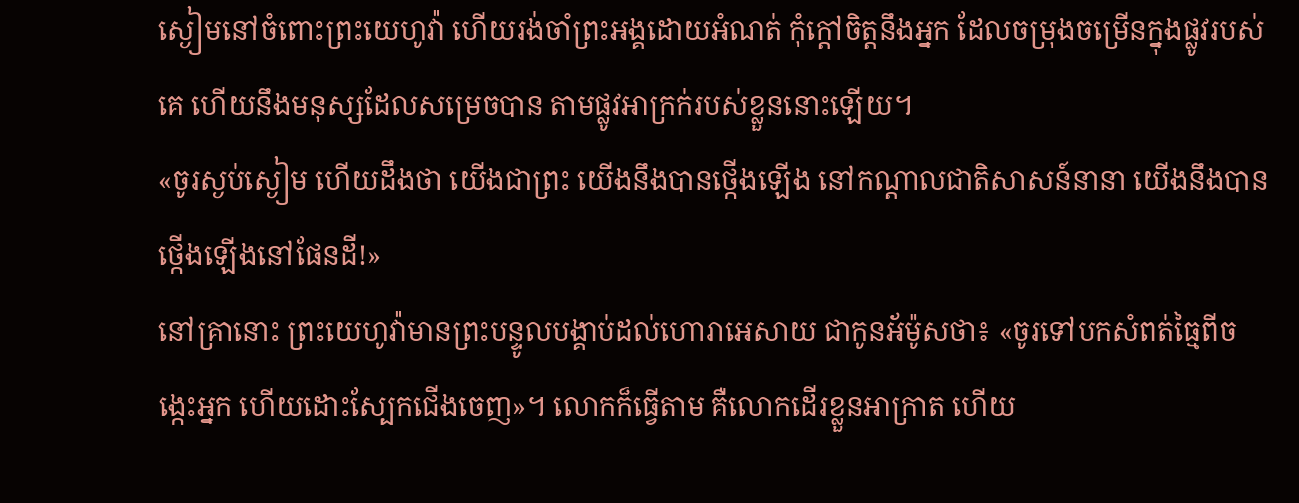ស្ងៀមនៅចំពោះព្រះយេហូវ៉ា ហើយរង់ចាំព្រះអង្គដោយអំណត់ កុំក្តៅចិត្តនឹងអ្នក ដែលចម្រុងចម្រើនក្នុងផ្លូវរបស់គេ ហើយនឹងមនុស្សដែលសម្រេចបាន តាមផ្លូវអាក្រក់របស់ខ្លួននោះឡើយ។
«ចូរស្ងប់ស្ងៀម ហើយដឹងថា យើងជាព្រះ យើងនឹងបានថ្កើងឡើង នៅកណ្ដាលជាតិសាសន៍នានា យើងនឹងបានថ្កើងឡើងនៅផែនដី!»
នៅគ្រានោះ ព្រះយេហូវ៉ាមានព្រះបន្ទូលបង្គាប់ដល់ហោរាអេសាយ ជាកូនអ័ម៉ូសថា៖ «ចូរទៅបកសំពត់ធ្មៃពីចង្កេះអ្នក ហើយដោះស្បែកជើងចេញ»។ លោកក៏ធ្វើតាម គឺលោកដើរខ្លួនអាក្រាត ហើយ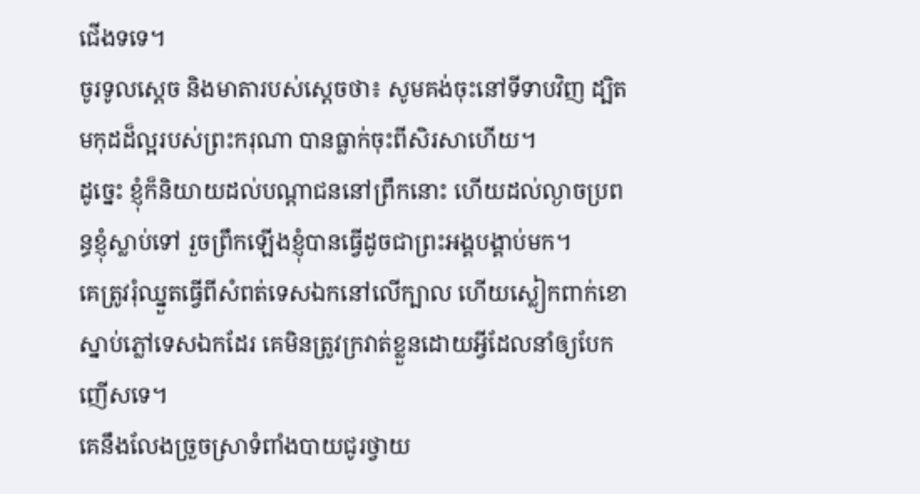ជើងទទេ។
ចូរទូលស្ដេច និងមាតារបស់ស្ដេចថា៖ សូមគង់ចុះនៅទីទាបវិញ ដ្បិតមកុដដ៏ល្អរបស់ព្រះករុណា បានធ្លាក់ចុះពីសិរសាហើយ។
ដូច្នេះ ខ្ញុំក៏និយាយដល់បណ្ដាជននៅព្រឹកនោះ ហើយដល់ល្ងាចប្រពន្ធខ្ញុំស្លាប់ទៅ រួចព្រឹកឡើងខ្ញុំបានធ្វើដូចជាព្រះអង្គបង្គាប់មក។
គេត្រូវរុំឈ្នួតធ្វើពីសំពត់ទេសឯកនៅលើក្បាល ហើយស្លៀកពាក់ខោស្នាប់ភ្លៅទេសឯកដែរ គេមិនត្រូវក្រវាត់ខ្លួនដោយអ្វីដែលនាំឲ្យបែកញើសទេ។
គេនឹងលែងច្រួចស្រាទំពាំងបាយជូរថ្វាយ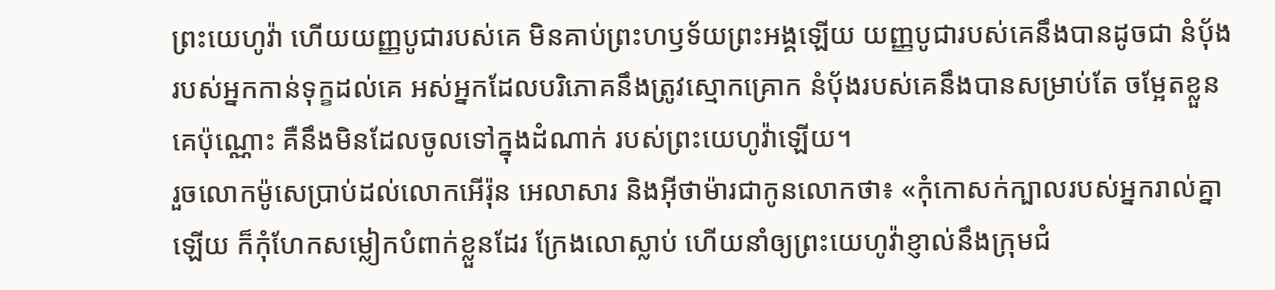ព្រះយេហូវ៉ា ហើយយញ្ញបូជារបស់គេ មិនគាប់ព្រះហឫទ័យព្រះអង្គឡើយ យញ្ញបូជារបស់គេនឹងបានដូចជា នំបុ័ងរបស់អ្នកកាន់ទុក្ខដល់គេ អស់អ្នកដែលបរិភោគនឹងត្រូវស្មោកគ្រោក នំបុ័ងរបស់គេនឹងបានសម្រាប់តែ ចម្អែតខ្លួនគេប៉ុណ្ណោះ គឺនឹងមិនដែលចូលទៅក្នុងដំណាក់ របស់ព្រះយេហូវ៉ាឡើយ។
រួចលោកម៉ូសេប្រាប់ដល់លោកអើរ៉ុន អេលាសារ និងអ៊ីថាម៉ារជាកូនលោកថា៖ «កុំកោសក់ក្បាលរបស់អ្នករាល់គ្នាឡើយ ក៏កុំហែកសម្លៀកបំពាក់ខ្លួនដែរ ក្រែងលោស្លាប់ ហើយនាំឲ្យព្រះយេហូវ៉ាខ្ញាល់នឹងក្រុមជំ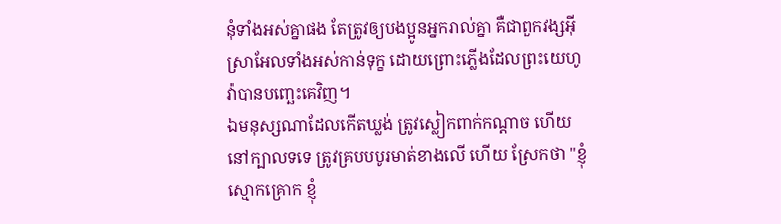នុំទាំងអស់គ្នាផង តែត្រូវឲ្យបងប្អូនអ្នករាល់គ្នា គឺជាពួកវង្សអ៊ីស្រាអែលទាំងអស់កាន់ទុក្ខ ដោយព្រោះភ្លើងដែលព្រះយេហូវ៉ាបានបញ្ឆេះគេវិញ។
ឯមនុស្សណាដែលកើតឃ្លង់ ត្រូវស្លៀកពាក់កណ្តាច ហើយនៅក្បាលទទេ ត្រូវគ្របបបូរមាត់ខាងលើ ហើយ ស្រែកថា "ខ្ញុំស្មោកគ្រោក ខ្ញុំ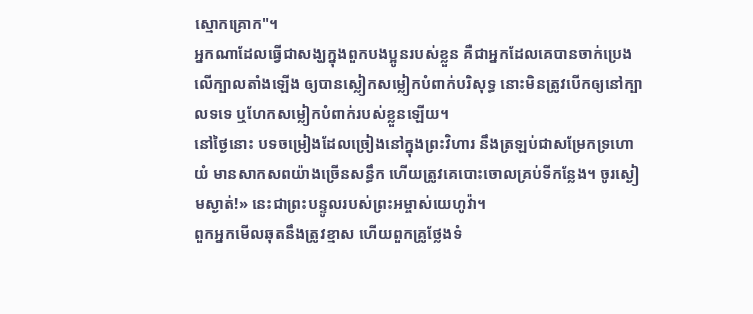ស្មោកគ្រោក"។
អ្នកណាដែលធ្វើជាសង្ឃក្នុងពួកបងប្អូនរបស់ខ្លួន គឺជាអ្នកដែលគេបានចាក់ប្រេងលើក្បាលតាំងឡើង ឲ្យបានស្លៀកសម្លៀកបំពាក់បរិសុទ្ធ នោះមិនត្រូវបើកឲ្យនៅក្បាលទទេ ឬហែកសម្លៀកបំពាក់របស់ខ្លួនឡើយ។
នៅថ្ងៃនោះ បទចម្រៀងដែលច្រៀងនៅក្នុងព្រះវិហារ នឹងត្រឡប់ជាសម្រែកទ្រហោយំ មានសាកសពយ៉ាងច្រើនសន្ធឹក ហើយត្រូវគេបោះចោលគ្រប់ទីកន្លែង។ ចូរស្ងៀមស្ងាត់!» នេះជាព្រះបន្ទូលរបស់ព្រះអម្ចាស់យេហូវ៉ា។
ពួកអ្នកមើលឆុតនឹងត្រូវខ្មាស ហើយពួកគ្រូថ្លែងទំ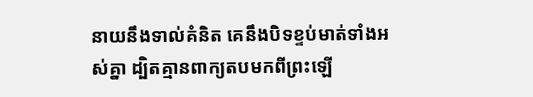នាយនឹងទាល់គំនិត គេនឹងបិទខ្ទប់មាត់ទាំងអស់គ្នា ដ្បិតគ្មានពាក្យតបមកពីព្រះឡើ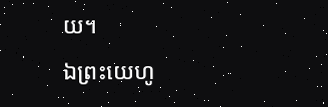យ។
ឯព្រះយេហូ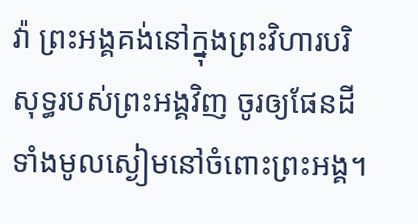វ៉ា ព្រះអង្គគង់នៅក្នុងព្រះវិហារបរិសុទ្ធរបស់ព្រះអង្គវិញ ចូរឲ្យផែនដីទាំងមូលស្ងៀមនៅចំពោះព្រះអង្គ។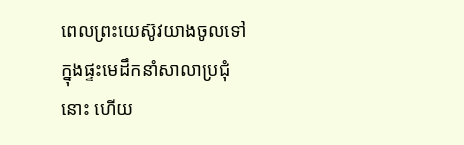ពេលព្រះយេស៊ូវយាងចូលទៅក្នុងផ្ទះមេដឹកនាំសាលាប្រជុំនោះ ហើយ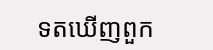ទតឃើញពួក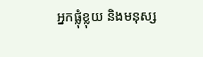អ្នកផ្លុំខ្លុយ និងមនុស្ស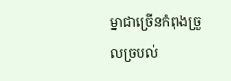ម្នាជាច្រើនកំពុងច្រួលច្របល់